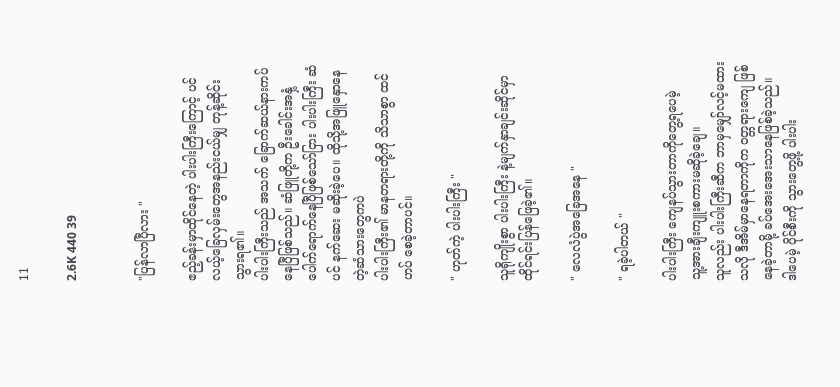11

2.6K 440 39


"ပြန်လာပြီလား "

ဧည့်ခန်းမှာထိုင်နေတဲ့ ပါးပါးကြီးကြောင့် ပင်လယ့်ခြေလှမ်းတွေအနည်းငယ်မျှ တုန့်ဆိုင်းသွားရ၏။
ပါးပါးကြီးသည် အသက် ခြောက်ဆယ်နားကပ်နေပြီဖြစ်သည်။ ဆံဖြူတို့က ဦးခေါင်းအနှံ့ ပေါက်ရောက်နေပြီဖြစ်သော်ငြား ပါးပါးကြီး ဆံပင် နက်ဆေး မဆိုးခဲ့ပေ။ ထိုသို့အဖြူနှောနေတဲ့ဆံသားတွေကပဲ
ပါးပါးကြီး၏ မာနတရားတို့ကို သိသာစွာ ထင်ဟပ်‌ စေခဲ့တာပင်။

" ဟုတ်ကဲ့ ပါးပါးကြီး "

သူရိုကျိုးစွာ ပါးပါးကြီး နဲ့မျက်နှာချင်းဆိုင်မှာထိုင်ရင်းပြန်ဖြေခဲ့၏။

" လေလံပွဲအခြေအနေ "

" ရခဲ့ပါတယ် "

ပါးပါးကြီး ကျေနပ်သွားတာကိုတွေ့ရပေမဲ့
သူ့အားချီးကျူးစကားမဆိုခဲ့ချေ။
သူလည်း ပါးပါးကြီးဆီက ဘာမှမျှော်လင့်မထားသလို ဒီအိမ်မှာနေရတာကိုက ဝတ္တရားကျေ ဖြစ်နေခဲ့တာမို့ ခပ်အေးအေးသာနေဖြစ်ခဲ့သည်။
ဒါပေမဲ့ ပိုင်စီးကို သွားတွေ့ဖို့ ပါးပါး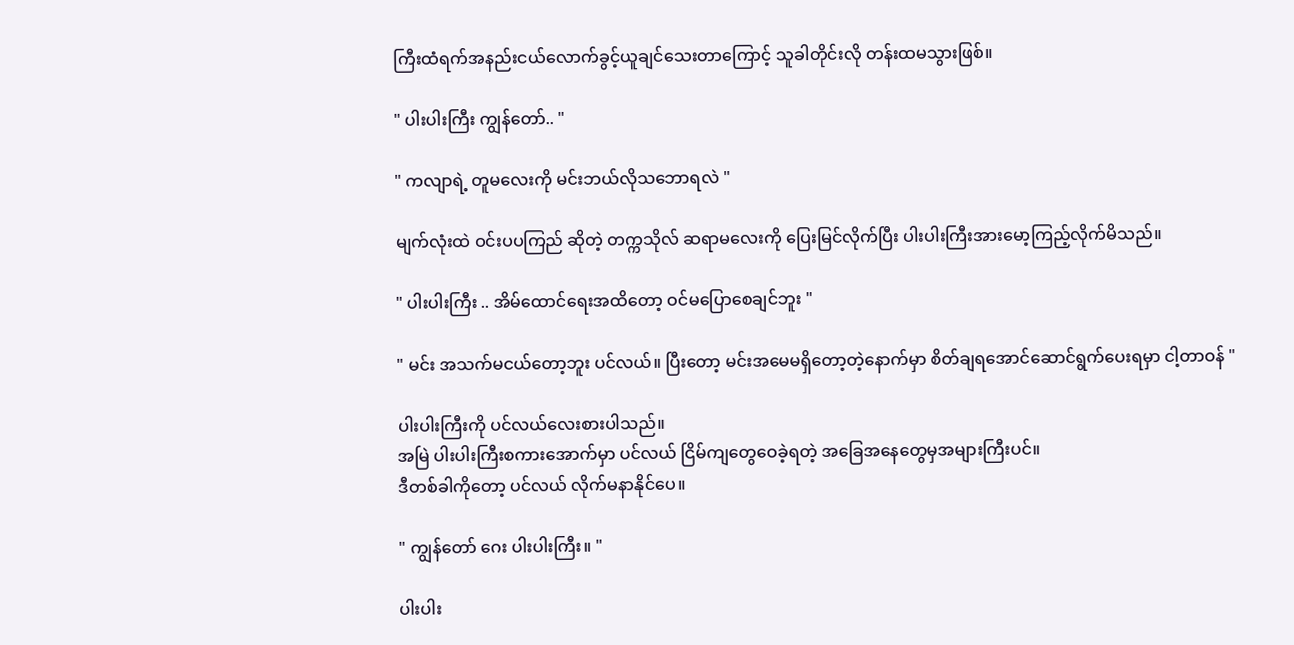ကြီးထံရက်အနည်းငယ်လောက်ခွင့်ယူချင်သေးတာကြောင့် သူခါတိုင်းလို တန်းထမသွားဖြစ်။

" ပါးပါးကြီး ကျွန်တော်.. "

" ကလျာရဲ့ တူမလေးကို မင်းဘယ်လိုသဘောရလဲ "

မျက်လုံးထဲ ဝင်းပပကြည် ဆိုတဲ့ တက္ကသိုလ် ဆရာမလေးကို ပြေးမြင်လိုက်ပြီး ပါးပါးကြီးအားမော့ကြည့်လိုက်မိသည်။

" ပါးပါးကြီး .. အိမ်ထောင်ရေးအထိတော့ ဝင်မပြောစေချင်ဘူး "

" မင်း အသက်မငယ်တော့ဘူး ပင်လယ်။ ပြီးတော့ မင်းအမေမရှိတော့တဲ့နောက်မှာ စိတ်ချရအောင်ဆောင်ရွက်ပေးရမှာ ငါ့တာဝန် "

ပါးပါးကြီးကို ပင်လယ်လေးစားပါသည်။
အမြဲ ပါးပါးကြီးစကားအောက်မှာ ပင်လယ် ငြိမ်ကျတွေဝေခဲ့ရတဲ့ အခြေအနေတွေမှအများကြီးပင်။
ဒီတစ်ခါကိုတော့ ပင်လယ် လိုက်မနာနိုင်ပေ။

" ကျွန်တော် ဂေး ပါးပါးကြီး။ "

ပါးပါး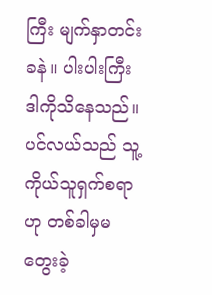ကြီး မျက်နှာတင်းခနဲ။ ပါးပါးကြီး ဒါကိုသိနေသည်။ ပင်လယ်သည် သူ့ကိုယ်သူရှက်စရာဟု တစ်ခါမှမတွေးခဲ့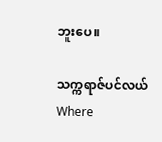ဘူးပေ။

သက္ကရာဇ်ပင်လယ်Where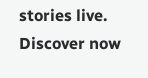stories live. Discover now